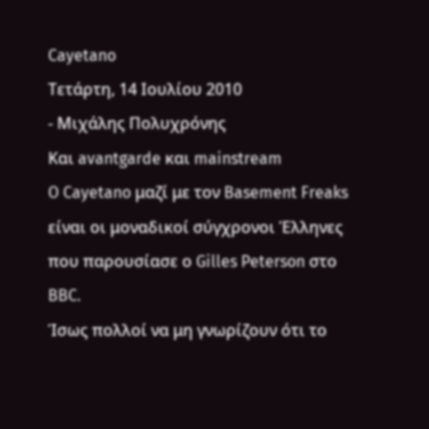Cayetano
Τετάρτη, 14 Ιουλίου 2010
- Μιχάλης Πολυχρόνης
Και avantgarde και mainstream
O Cayetano μαζί με τον Basement Freaks είναι οι μοναδικοί σύγχρονοι Έλληνες που παρουσίασε ο Gilles Peterson στο BBC.
Ίσως πολλοί να μη γνωρίζουν ότι το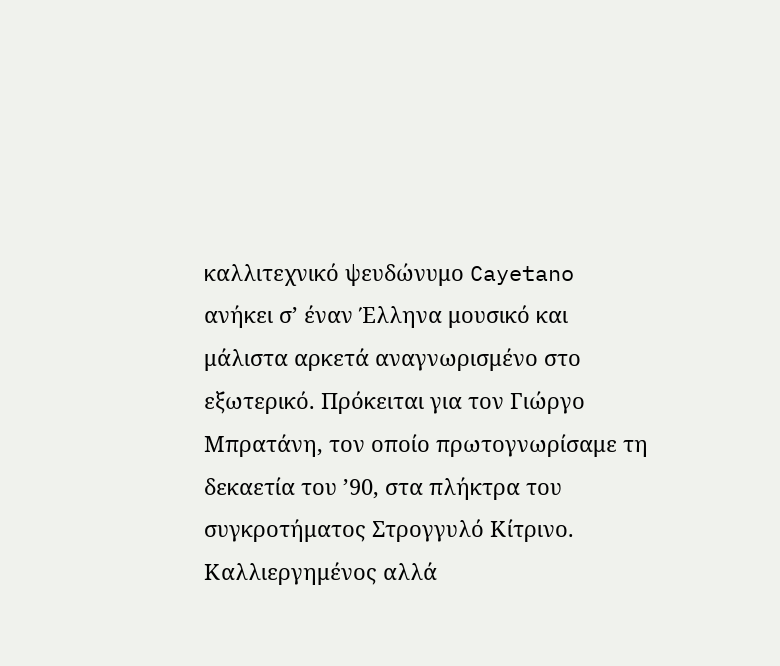καλλιτεχνικό ψευδώνυμο Cayetano ανήκει σ’ έναν Έλληνα μουσικό και μάλιστα αρκετά αναγνωρισμένο στο εξωτερικό. Πρόκειται για τον Γιώργο Μπρατάνη, τον οποίο πρωτογνωρίσαμε τη δεκαετία του ’90, στα πλήκτρα του συγκροτήματος Στρογγυλό Κίτρινο. Καλλιεργημένος αλλά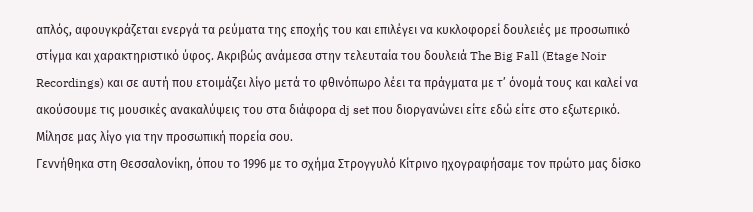απλός, αφουγκράζεται ενεργά τα ρεύματα της εποχής του και επιλέγει να κυκλοφορεί δουλειές με προσωπικό στίγμα και χαρακτηριστικό ύφος. Ακριβώς ανάμεσα στην τελευταία του δουλειά The Big Fall (Etage Noir Recordings) και σε αυτή που ετοιμάζει λίγο μετά το φθινόπωρο λέει τα πράγματα με τ’ όνομά τους και καλεί να ακούσουμε τις μουσικές ανακαλύψεις του στα διάφορα dj set που διοργανώνει είτε εδώ είτε στο εξωτερικό.
Μίλησε μας λίγο για την προσωπική πορεία σου.
Γεννήθηκα στη Θεσσαλονίκη, όπου το 1996 με το σχήμα Στρογγυλό Κίτρινο ηχογραφήσαμε τον πρώτο μας δίσκο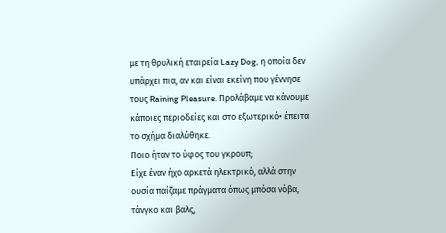με τη θρυλική εταιρεία Lazy Dog, η οποία δεν υπάρχει πια, αν και είναι εκείνη που γέννησε τους Raining Pleasure. Προλάβαμε να κάνουμε κάποιες περιοδείες και στο εξωτερικό• έπειτα το σχήμα διαλύθηκε.
Ποιo ήταν το ύφος του γκρουπ;
Είχε έναν ήχο αρκετά ηλεκτρικό, αλλά στην ουσία παίζαμε πράγματα όπως μπόσα νόβα, τάνγκο και βαλς,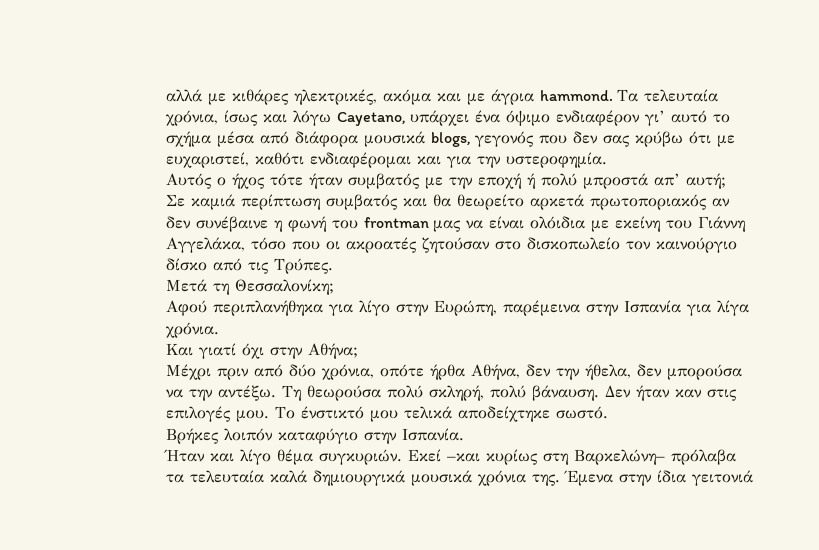αλλά με κιθάρες ηλεκτρικές, ακόμα και με άγρια hammond. Tα τελευταία χρόνια, ίσως και λόγω Cayetano, υπάρχει ένα όψιμο ενδιαφέρον γι’ αυτό το σχήμα μέσα από διάφορα μουσικά blogs, γεγονός που δεν σας κρύβω ότι με ευχαριστεί, καθότι ενδιαφέρομαι και για την υστεροφημία.
Αυτός ο ήχος τότε ήταν συμβατός με την εποχή ή πολύ μπροστά απ’ αυτή;
Σε καμιά περίπτωση συμβατός και θα θεωρείτο αρκετά πρωτοποριακός αν δεν συνέβαινε η φωνή του frontman μας να είναι ολόιδια με εκείνη του Γιάννη Αγγελάκα, τόσο που οι ακροατές ζητούσαν στο δισκοπωλείο τον καινούργιο δίσκο από τις Τρύπες.
Μετά τη Θεσσαλονίκη;
Αφού περιπλανήθηκα για λίγο στην Ευρώπη, παρέμεινα στην Ισπανία για λίγα χρόνια.
Και γιατί όχι στην Αθήνα;
Μέχρι πριν από δύο χρόνια, οπότε ήρθα Αθήνα, δεν την ήθελα, δεν μπορούσα να την αντέξω. Τη θεωρούσα πολύ σκληρή, πολύ βάναυση. Δεν ήταν καν στις επιλογές μου. Το ένστικτό μου τελικά αποδείχτηκε σωστό.
Βρήκες λοιπόν καταφύγιο στην Ισπανία.
Ήταν και λίγο θέμα συγκυριών. Εκεί –και κυρίως στη Βαρκελώνη– πρόλαβα τα τελευταία καλά δημιουργικά μουσικά χρόνια της. Έμενα στην ίδια γειτονιά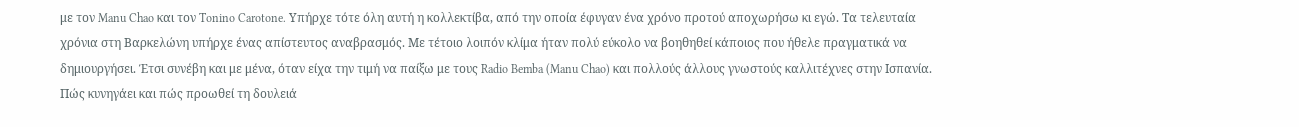με τον Manu Chao και τον Tonino Carotone. Υπήρχε τότε όλη αυτή η κολλεκτίβα, από την οποία έφυγαν ένα χρόνο προτού αποχωρήσω κι εγώ. Τα τελευταία χρόνια στη Βαρκελώνη υπήρχε ένας απίστευτος αναβρασμός. Με τέτοιο λοιπόν κλίμα ήταν πολύ εύκολο να βοηθηθεί κάποιος που ήθελε πραγματικά να δημιουργήσει. Έτσι συνέβη και με μένα, όταν είχα την τιμή να παίξω με τους Radio Bemba (Manu Chao) και πολλούς άλλους γνωστούς καλλιτέχνες στην Ισπανία.
Πώς κυνηγάει και πώς προωθεί τη δουλειά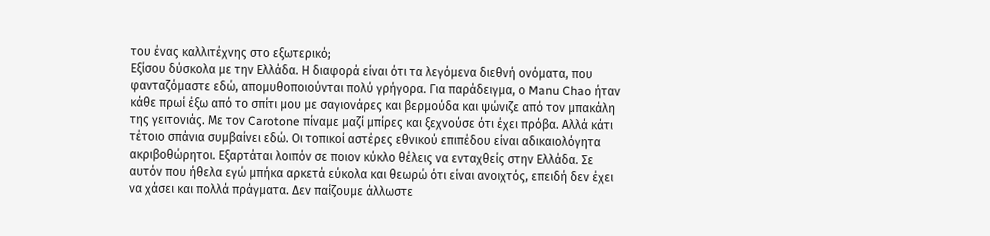του ένας καλλιτέχνης στο εξωτερικό;
Εξίσου δύσκολα με την Ελλάδα. Η διαφορά είναι ότι τα λεγόμενα διεθνή ονόματα, που φανταζόμαστε εδώ, απομυθοποιούνται πολύ γρήγορα. Για παράδειγμα, ο Manu Chao ήταν κάθε πρωί έξω από το σπίτι μου με σαγιονάρες και βερμούδα και ψώνιζε από τον μπακάλη της γειτονιάς. Με τον Carotone πίναμε μαζί μπίρες και ξεχνούσε ότι έχει πρόβα. Αλλά κάτι τέτοιο σπάνια συμβαίνει εδώ. Οι τοπικοί αστέρες εθνικού επιπέδου είναι αδικαιολόγητα ακριβοθώρητοι. Εξαρτάται λοιπόν σε ποιον κύκλο θέλεις να ενταχθείς στην Ελλάδα. Σε αυτόν που ήθελα εγώ μπήκα αρκετά εύκολα και θεωρώ ότι είναι ανοιχτός, επειδή δεν έχει να χάσει και πολλά πράγματα. Δεν παίζουμε άλλωστε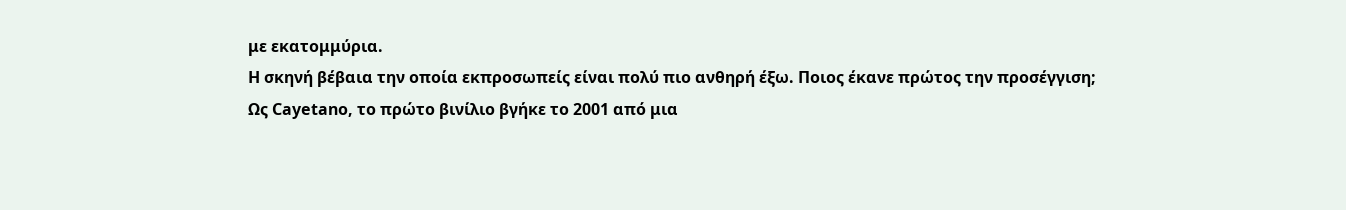με εκατομμύρια.
Η σκηνή βέβαια την οποία εκπροσωπείς είναι πολύ πιο ανθηρή έξω. Ποιος έκανε πρώτος την προσέγγιση;
Ως Cayetano, το πρώτο βινίλιο βγήκε το 2001 από μια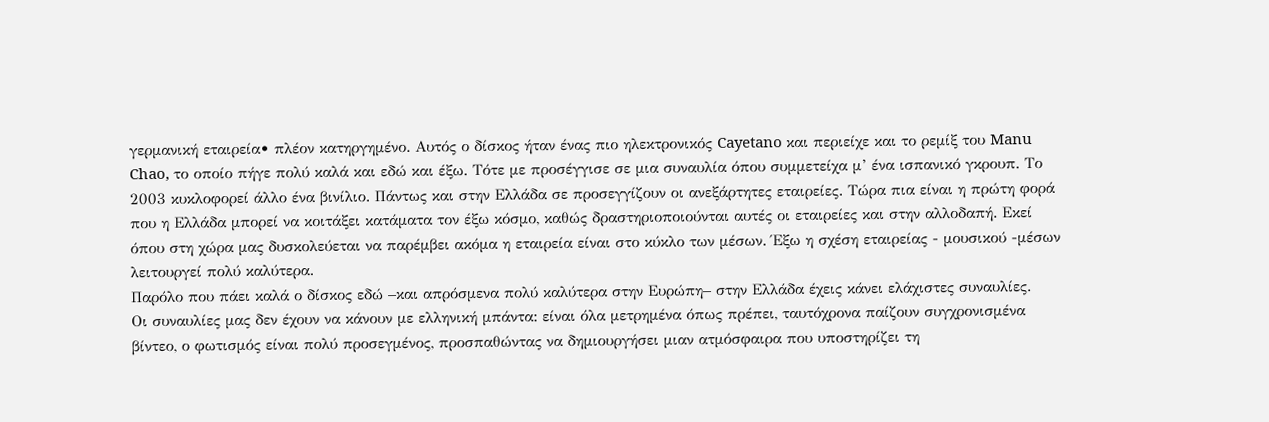γερμανική εταιρεία• πλέον κατηργημένο. Αυτός ο δίσκος ήταν ένας πιο ηλεκτρονικός Cayetano και περιείχε και το ρεμίξ του Manu Chao, το οποίο πήγε πολύ καλά και εδώ και έξω. Τότε με προσέγγισε σε μια συναυλία όπου συμμετείχα μ’ ένα ισπανικό γκρουπ. Το 2003 κυκλοφορεί άλλο ένα βινίλιο. Πάντως και στην Ελλάδα σε προσεγγίζουν οι ανεξάρτητες εταιρείες. Τώρα πια είναι η πρώτη φορά που η Ελλάδα μπορεί να κοιτάξει κατάματα τον έξω κόσμο, καθώς δραστηριοποιούνται αυτές οι εταιρείες και στην αλλοδαπή. Εκεί όπου στη χώρα μας δυσκολεύεται να παρέμβει ακόμα η εταιρεία είναι στο κύκλο των μέσων. Έξω η σχέση εταιρείας - μουσικού -μέσων λειτουργεί πολύ καλύτερα.
Παρόλο που πάει καλά ο δίσκος εδώ –και απρόσμενα πολύ καλύτερα στην Ευρώπη– στην Ελλάδα έχεις κάνει ελάχιστες συναυλίες.
Οι συναυλίες μας δεν έχουν να κάνουν με ελληνική μπάντα: είναι όλα μετρημένα όπως πρέπει, ταυτόχρονα παίζουν συγχρονισμένα βίντεο, ο φωτισμός είναι πολύ προσεγμένος, προσπαθώντας να δημιουργήσει μιαν ατμόσφαιρα που υποστηρίζει τη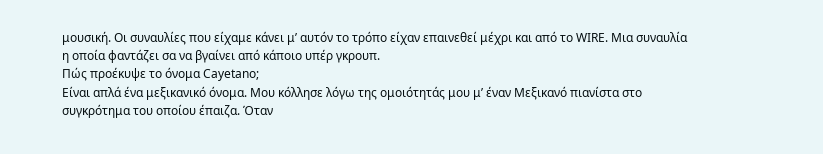μουσική. Οι συναυλίες που είχαμε κάνει μ’ αυτόν το τρόπο είχαν επαινεθεί μέχρι και από το WIRE. Μια συναυλία η οποία φαντάζει σα να βγαίνει από κάποιο υπέρ γκρουπ.
Πώς προέκυψε το όνομα Cayetano;
Είναι απλά ένα μεξικανικό όνομα. Μου κόλλησε λόγω της ομοιότητάς μου μ’ έναν Μεξικανό πιανίστα στο συγκρότημα του οποίου έπαιζα. Όταν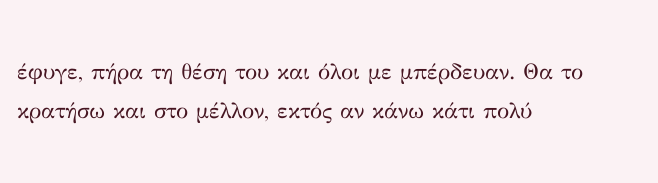έφυγε, πήρα τη θέση του και όλοι με μπέρδευαν. Θα το κρατήσω και στο μέλλον, εκτός αν κάνω κάτι πολύ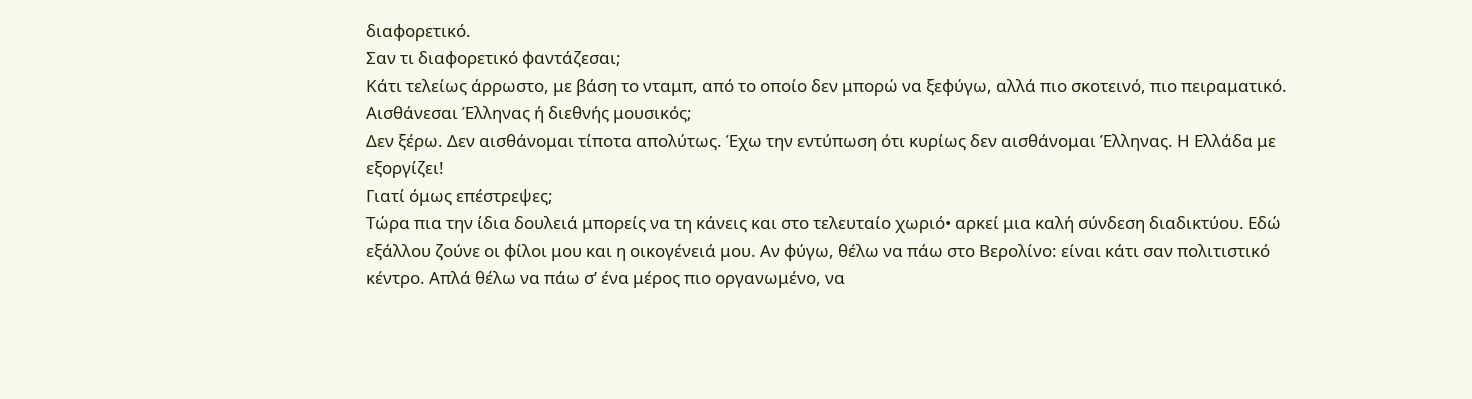διαφορετικό.
Σαν τι διαφορετικό φαντάζεσαι;
Κάτι τελείως άρρωστο, με βάση το νταμπ, από το οποίο δεν μπορώ να ξεφύγω, αλλά πιο σκοτεινό, πιο πειραματικό.
Αισθάνεσαι Έλληνας ή διεθνής μουσικός;
Δεν ξέρω. Δεν αισθάνομαι τίποτα απολύτως. Έχω την εντύπωση ότι κυρίως δεν αισθάνομαι Έλληνας. Η Ελλάδα με εξοργίζει!
Γιατί όμως επέστρεψες;
Τώρα πια την ίδια δουλειά μπορείς να τη κάνεις και στο τελευταίο χωριό• αρκεί μια καλή σύνδεση διαδικτύου. Εδώ εξάλλου ζούνε οι φίλοι μου και η οικογένειά μου. Αν φύγω, θέλω να πάω στο Βερολίνο: είναι κάτι σαν πολιτιστικό κέντρο. Απλά θέλω να πάω σ’ ένα μέρος πιο οργανωμένο, να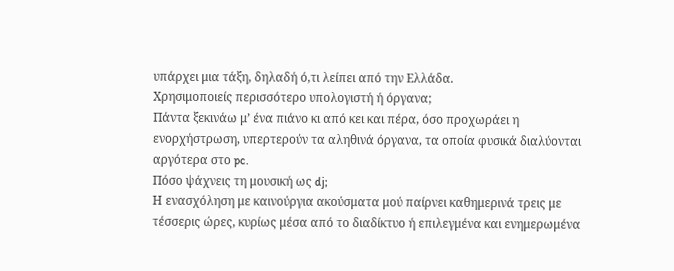υπάρχει μια τάξη, δηλαδή ό,τι λείπει από την Ελλάδα.
Χρησιμοποιείς περισσότερο υπολογιστή ή όργανα;
Πάντα ξεκινάω μ’ ένα πιάνο κι από κει και πέρα, όσο προχωράει η ενορχήστρωση, υπερτερούν τα αληθινά όργανα, τα οποία φυσικά διαλύονται αργότερα στο pc.
Πόσο ψάχνεις τη μουσική ως dj;
Η ενασχόληση με καινούργια ακούσματα μού παίρνει καθημερινά τρεις με τέσσερις ώρες, κυρίως μέσα από το διαδίκτυο ή επιλεγμένα και ενημερωμένα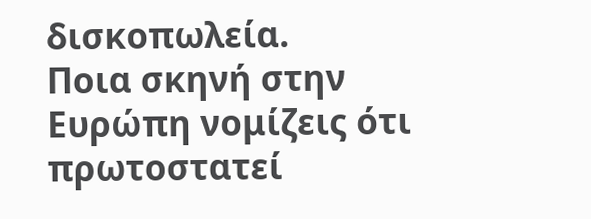δισκοπωλεία.
Ποια σκηνή στην Ευρώπη νομίζεις ότι πρωτοστατεί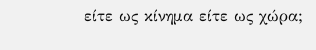είτε ως κίνημα είτε ως χώρα;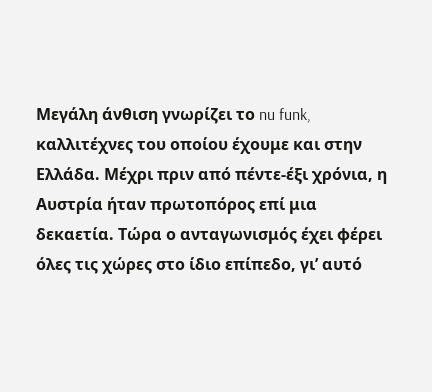Μεγάλη άνθιση γνωρίζει το nu funk, καλλιτέχνες του οποίου έχουμε και στην Ελλάδα. Μέχρι πριν από πέντε-έξι χρόνια, η Αυστρία ήταν πρωτοπόρος επί μια δεκαετία. Τώρα ο ανταγωνισμός έχει φέρει όλες τις χώρες στο ίδιο επίπεδο, γι’ αυτό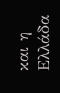και η Ελλάδα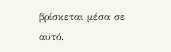βρίσκεται μέσα σε αυτό.